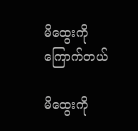မိထွေးကိုကြောက်တယ်

မိထွေးကို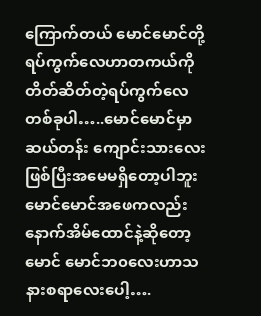ကြောက်တယ် မောင်မောင်တို့ရပ်ကွက်လေဟာတကယ်ကိုတိတ်ဆိတ်တဲ့ရပ်ကွက်လေတစ်ခုပါ…..မောင်မောင်မှာဆယ်တန်း ကျောင်းသားလေးဖြစ်ပြီးအမေမရှိတော့ပါဘူးမောင်မောင်အဖေကလည်းနောက်အိမ်ထောင်နဲ့ဆိုတော့မောင် မောင်ဘ၀လေးဟာသနားစရာလေးပေါ့….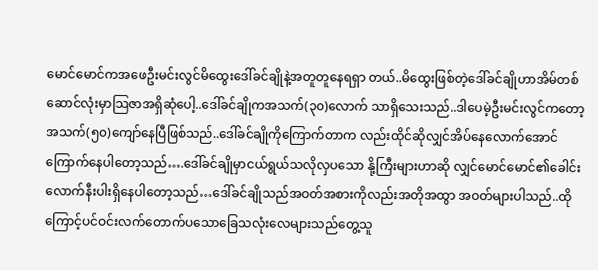မောင်မောင်ကအဖေဦးမင်းလွင်မိထွေးဒေါ်ခင်ချိုနဲ့အတူတူနေရရှာ တယ်..မိထွေးဖြစ်တဲ့ဒေါ်ခင်ချိုဟာအိမ်တစ်ဆောင်လုံးမှာသြဇာအရှိဆုံပေါ့..ဒေါ်ခင်ချိုကအသက်(၃၀)လောက် သာရှိသေးသည်..ဒါပေမဲ့ဦးမင်းလွင်ကတော့အသက်(၅၀)ကျော်နေပြီဖြစ်သည်..ဒေါ်ခင်ချိုကိုကြောက်တာက လည်းထိုင်ဆိုလျှင်အိပ်နေလောက်အောင်ကြောက်နေပါတော့သည်….ဒေါ်ခင်ချိုမှာငယ်ရွယ်သလိုလှပသော နို့ကြီးများဟာဆို လျှင်မောင်မောင်၏ခေါင်းလောက်နီးပါးရှိနေပါတော့သည်…ဒေါ်ခင်ချိုသည်အဝတ်အစားကိုလည်းအတိုအထွာ အဝတ်များပါသည်..ထိုကြောင့်ပင်ဝင်းလက်တောက်ပသောခြေသလုံးလေများသည်တွေ့သူ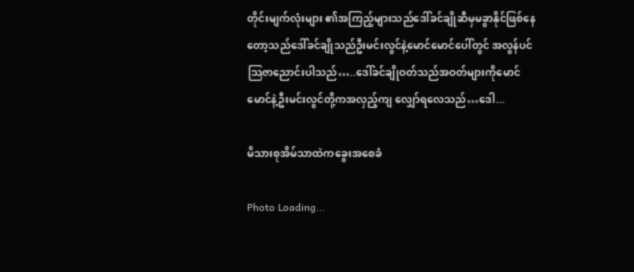တိုင်းမျက်လုံးများ ၏အကြည့်များသည်ဒေါ်ခင်ချိုဆီမှမခွာနိုင်ဖြစ်နေတော့သည်ဒေါ်ခင်ချိုသည်ဦးမင်းလွင်နဲ့မောင်မောင်ပေါ်တွင် အလွန်ပင်သြဇာညောင်းပါသည်…..ဒေါ်ခင်ချိုဝတ်သည်အဝတ်များကိုမောင်မောင်နဲ့ဦးမင်းလွင်တို့ကအလှည့်ကျ လျှော်ရလေသည်…ဒေါ...

မိသားစုအိမ်သာထဲကခွေးအစေခံ

Photo Loading...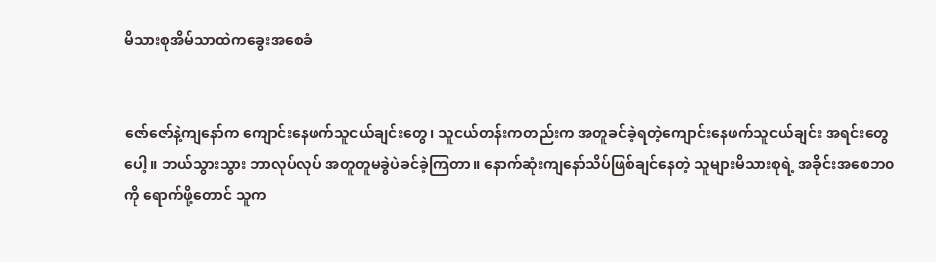မိသားစုအိမ်သာထဲကခွေးအစေခံ


ဇော်ဇော်နဲ့ကျနော်က ကျောင်းနေဖက်သူငယ်ချင်းတွေ၊ သူငယ်တန်းကတည်းက အတူခင်ခဲ့ရတဲ့ကျောင်းနေဖက်သူငယ်ချင်း အရင်းတွေပေါ့။ ဘယ်သွားသွား ဘာလုပ်လုပ် အတူတူမခွဲပဲခင်ခဲ့ကြတာ။ နောက်ဆုံးကျနော်သိပ်ဖြစ်ချင်နေတဲ့ သူများမိသားစုရဲ့ အခိုင်းအစေဘ၀ကို ရောက်ဖို့တောင် သူက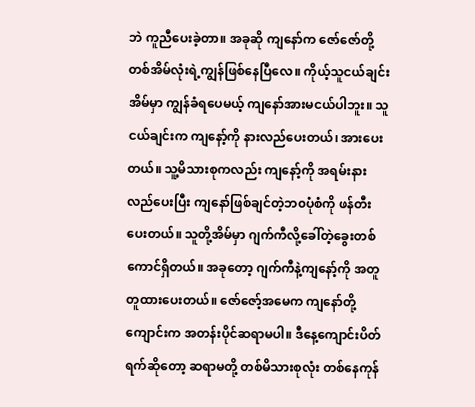ဘဲ ကူညီပေးခဲ့တာ။ အခုဆို ကျနော်က ဇော်ဇော်တို့ တစ်အိမ်လုံးရဲ့ကျွန်ဖြစ်နေပြီလေ။ ကိုယ့်သူငယ်ချင်းအိမ်မှာ ကျွန်ခံရပေမယ့် ကျနော်အားမငယ်ပါဘူး။ သူငယ်ချင်းက ကျနော့်ကို နားလည်ပေးတယ်၊ အားပေးတယ်။ သူ့မိသားစုကလည်း ကျနော့်ကို အရမ်းနားလည်ပေးပြီး ကျနော်ဖြစ်ချင်တဲ့ဘ၀ပုံစံကို ဖန်တီးပေးတယ်။ သူတို့အိမ်မှာ ဂျက်ကီလို့ခေါ်တဲ့ခွေးတစ်ကောင်ရှိတယ်။ အခုတော့ ဂျက်ကီနဲ့ကျနော့်ကို အတူတူထားပေးတယ်။ ဇော်ဇော့်အမေက ကျနော်တို့ကျောင်းက အတန်းပိုင်ဆရာမပါ။ ဒီနေ့ကျောင်းပိတ်ရက်ဆိုတော့ ဆရာမတို့ တစ်မိသားစုလုံး တစ်နေကုန်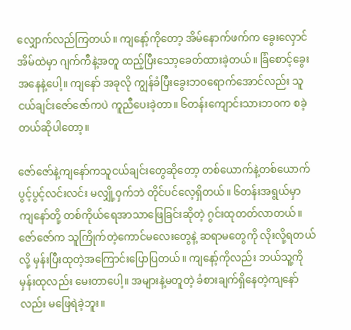လျှောက်လည်ကြတယ်။ ကျနော့်ကိုတော့ အိမ်နောက်ဖက်က ခွေးလှောင်အိမ်ထဲမှာ ဂျက်ကီနဲ့အတူ ထည့်ပြီးသော့ခေတ်ထားခဲ့တယ်။ ခြံစောင့်ခွေးအနေနဲ့ပေါ့။ ကျနော် အခုလို ကျွန်ခံပြီးခွေးဘ၀ရောက်အောင်လည်း သူငယ်ချင်းဇော်ဇော်ကပဲ ကူညီပေးခဲ့တာ။ ၆တန်းကျောင်းသားဘ၀က စခဲ့တယ်ဆိုပါတော့။

ဇော်ဇော်နဲ့ကျနော်ကသူငယ်ချင်းတွေဆိုတော့ တစ်ယောက်နဲ့တစ်ယောက် ပွင့်ပွင့်လင်းလင်း မလျှို့၀ှက်ဘဲ တိုင်ပင်လေ့ရှိတယ်။ ၆တန်းအရွယ်မှာ ကျနော်တို့ တစ်ကိုယ်ရေအာသာဖြေခြင်းဆိုတဲ့ ဂွင်းထုတတ်လာတယ်။ ဇော်ဇော်က သူကြိုက်တဲ့ကောင်မလေးတွေနဲ့ ဆရာမတွေကို လိုးလို့ရတယ်လို့ မှန်းပြီးထုတဲ့အကြောင်းပြောပြတယ်။ ကျနော့်ကိုလည်း ဘယ်သူ့ကို မှန်းထုလည်း မေးတာပေါ့။ အများနဲ့မတူတဲ့ ခံစားချက်ရှိနေတဲ့ကျနော်လည်း မဖြေရဲခဲ့ဘူး။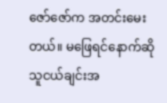ဇော်ဇော်က အတင်းမေးတယ်။ မဖြေရင်နောက်ဆို သူငယ်ချင်းအ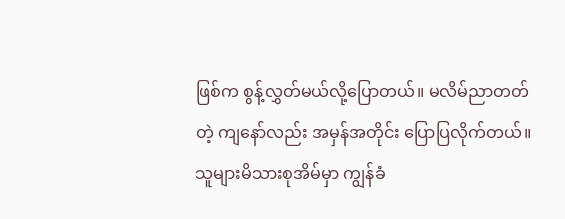ဖြစ်က စွန့်လွှတ်မယ်လို့ပြောတယ်။ မလိမ်ညာတတ်တဲ့ ကျနော်လည်း အမှန်အတိုင်း ပြောပြလိုက်တယ်။ သူများမိသားစုအိမ်မှာ ကျွန်ခံ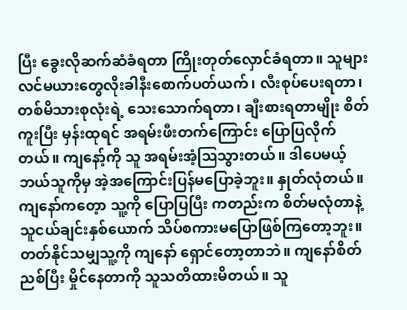ပြီး ခွေးလိုဆက်ဆံခံရတာ ကြိုးတုတ်လှောင်ခံရတာ။ သူများလင်မယားတွေလိုးခါနီးစောက်ပတ်ယက်၊ လီးစုပ်ပေးရတာ၊ တစ်မိသားစုလုံးရဲ့ သေးသောက်ရတာ၊ ချီးစားရတာမျိုး စိတ်ကူးပြီး မှန်းထုရင် အရမ်းဖီးတက်ကြောင်း ပြောပြလိုက်တယ်။ ကျနော့်ကို သူ အရမ်းအံ့ဩသွားတယ်။ ဒါပေမယ့် ဘယ်သူကိုမှ အဲ့အကြောင်းပြန်မပြောခဲ့ဘူး။ နှုတ်လုံတယ်။ ကျနော်ကတေ့ာ သူ့ကို ပြောပြပြီး ကတည်းက စိတ်မလုံတာနဲ့ သူငယ်ချင်းနှစ်ယောက် သိပ်စကားမပြောဖြစ်ကြတော့ဘူး။ တတ်နိုင်သမျှသူ့ကို ကျနော် ရှောင်တော့တာဘဲ။ ကျနော်စိတ်ညစ်ပြီး မှိုင်နေတာကို သူသတိထားမိတယ်။ သူ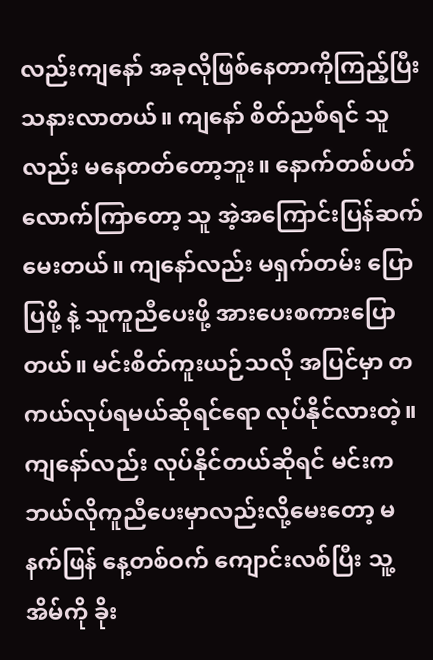လည်းကျနော် အခုလိုဖြစ်နေတာကိုကြည့်ပြီး သနားလာတယ်။ ကျနော် စိတ်ညစ်ရင် သူလည်း မနေတတ်တော့ဘူး။ နောက်တစ်ပတ်လောက်ကြာတော့ သူ အဲ့အကြောင်းပြန်ဆက်မေးတယ်။ ကျနော်လည်း မရှက်တမ်း ပြောပြဖို့ နဲ့ သူကူညီပေးဖို့ အားပေးစကားပြောတယ်။ မင်းစိတ်ကူးယဉ်သလို အပြင်မှာ တကယ်လုပ်ရမယ်ဆိုရင်ရော လုပ်နိုင်လားတဲ့။ ကျနော်လည်း လုပ်နိုင်တယ်ဆိုရင် မင်းက ဘယ်လိုကူညီပေးမှာလည်းလို့မေးတော့ မနက်ဖြန် နေ့တစ်ဝက် ကျောင်းလစ်ပြီး သူ့အိမ်ကို ခိုး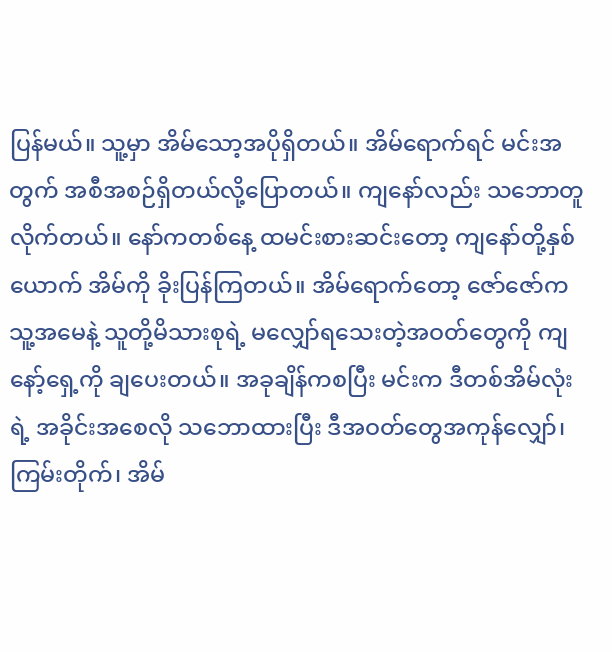ပြန်မယ်။ သူ့မှာ အိမ်သော့အပိုရှိတယ်။ အိမ်ရောက်ရင် မင်းအတွက် အစီအစဉ်ရှိတယ်လို့ပြောတယ်။ ကျနော်လည်း သဘောတူလိုက်တယ်။ နော်ကတစ်နေ့ ထမင်းစားဆင်းတော့ ကျနော်တို့နှစ်ယောက် အိမ်ကို ခိုးပြန်ကြတယ်။ အိမ်ရောက်တော့ ဇော်ဇော်က သူ့အမေနဲ့ သူတို့မိသားစုရဲ့ မလျှော်ရသေးတဲ့အဝတ်တွေကို ကျနော့်ရှေ့ကို ချပေးတယ်။ အခုချိန်ကစပြီး မင်းက ဒီတစ်အိမ်လုံးရဲ့ အခိုင်းအစေလို သဘောထားပြီး ဒီအဝတ်တွေအကုန်လျှော်၊ ကြမ်းတိုက်၊ အိမ်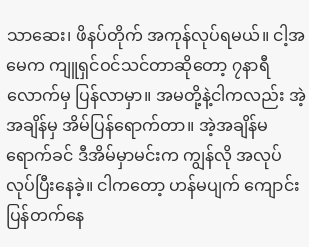သာဆေး၊ ဖိနပ်တိုက် အကုန်လုပ်ရမယ်။ ငါ့အမေက ကျူရှင်ဝင်သင်တာဆိုတော့ ၇နာရီလောက်မှ ပြန်လာမှာ။ အမတို့နဲ့ငါကလည်း အဲ့အချိန်မှ အိမ်ပြန်ရောက်တာ။ အဲ့အချိန်မရောက်ခင် ဒီအိမ်မှာမင်းက ကျွန်လို အလုပ်လုပ်ပြီးနေခဲ့။ ငါကတော့ ဟန်မပျက် ကျောင်းပြန်တက်နေ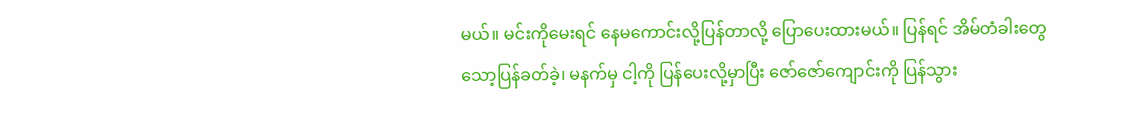မယ်။ မင်းကိုမေးရင် နေမကောင်းလို့ပြန်တာလို့ ပြောပေးထားမယ်။ ပြန်ရင် အိမ်တံခါးတွေသော့ပြန်ခတ်ခဲ့၊ မနက်မှ ငါ့ကို ပြန်ပေးလို့မှာပြီး ဇော်ဇော်ကျောင်းကို ပြန်သွား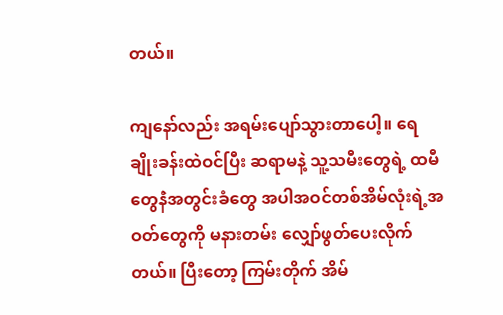တယ်။

ကျနော်လည်း အရမ်းပျော်သွားတာပေါ့။ ရေချိုးခန်းထဲဝင်ပြီး ဆရာမနဲ့ သူ့သမီးတွေရဲ့ ထမီတွေနဲံအတွင်းခံတွေ အပါအဝင်တစ်အိမ်လုံးရဲ့အဝတ်တွေကို မနားတမ်း လျှော်ဖွတ်ပေးလိုက်တယ်။ ပြီးတော့ ကြမ်းတိုက် အိမ်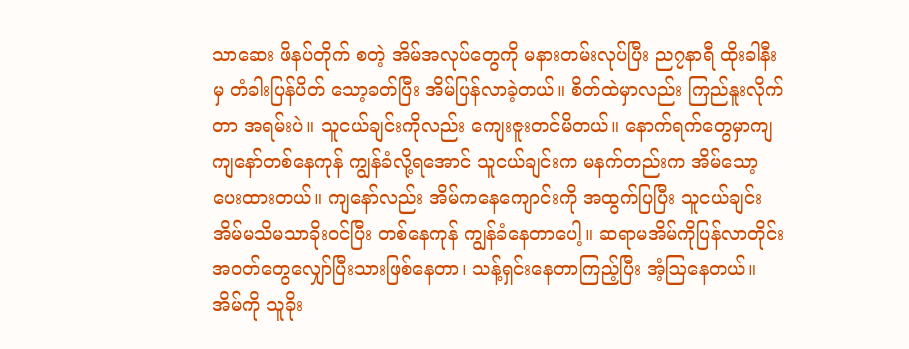သာဆေး ဖိနပ်တိုက် စတဲ့ အိမ်အလုပ်တွေကို မနားတမ်းလုပ်ပြီး ည၇နာရီ ထိုးခါနီးမှ တံခါးပြန်ပိတ် သော့ခတ်ပြီး အိမ်ပြန်လာခဲ့တယ်။ စိတ်ထဲမှာလည်း ကြည်နူးလိုက်တာ အရမ်းပဲ။ သူငယ်ချင်းကိုလည်း ကျေးဇူးတင်မိတယ်။ နောက်ရက်တွေမှာကျ ကျနော်တစ်နေကုန် ကျွန်ခံလို့ရအောင် သူငယ်ချင်းက မနက်တည်းက အိမ်သော့ပေးထားတယ်။ ကျနော်လည်း အိမ်ကနေကျောင်းကို အထွက်ပြပြီး သူငယ်ချင်းအိမ်မသိမသာခိုးဝင်ပြီး တစ်နေကုန် ကျွန်ခံနေတာပေါ့။ ဆရာမအိမ်ကိုပြန်လာတိုင်း အဝတ်တွေလျှော်ပြီးသားဖြစ်နေတာ၊ သန့်ရှင်းနေတာကြည့်ပြီး အံ့ဩနေတယ်။ အိမ်ကို သူခိုး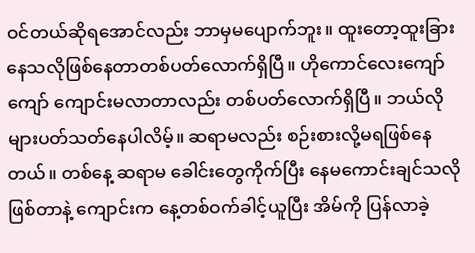ဝင်တယ်ဆိုရအောင်လည်း ဘာမှမပျောက်ဘူး။ ထူးတော့ထူးခြားနေသလိုဖြစ်နေတာတစ်ပတ်လောက်ရှိပြီ။ ဟိုကောင်လေးကျော်ကျော် ကျောင်းမလာတာလည်း တစ်ပတ်လောက်ရှိပြီ။ ဘယ်လိုများပတ်သတ်နေပါလိမ့်။ ဆရာမလည်း စဉ်းစားလို့မရဖြစ်နေတယ်။ တစ်နေ့ ဆရာမ ခေါင်းတွေကိုက်ပြီး နေမကောင်းချင်သလိုဖြစ်တာနဲ့ ကျောင်းက နေ့တစ်ဝက်ခါင့်ယူပြီး အိမ်ကို ပြန်လာခဲ့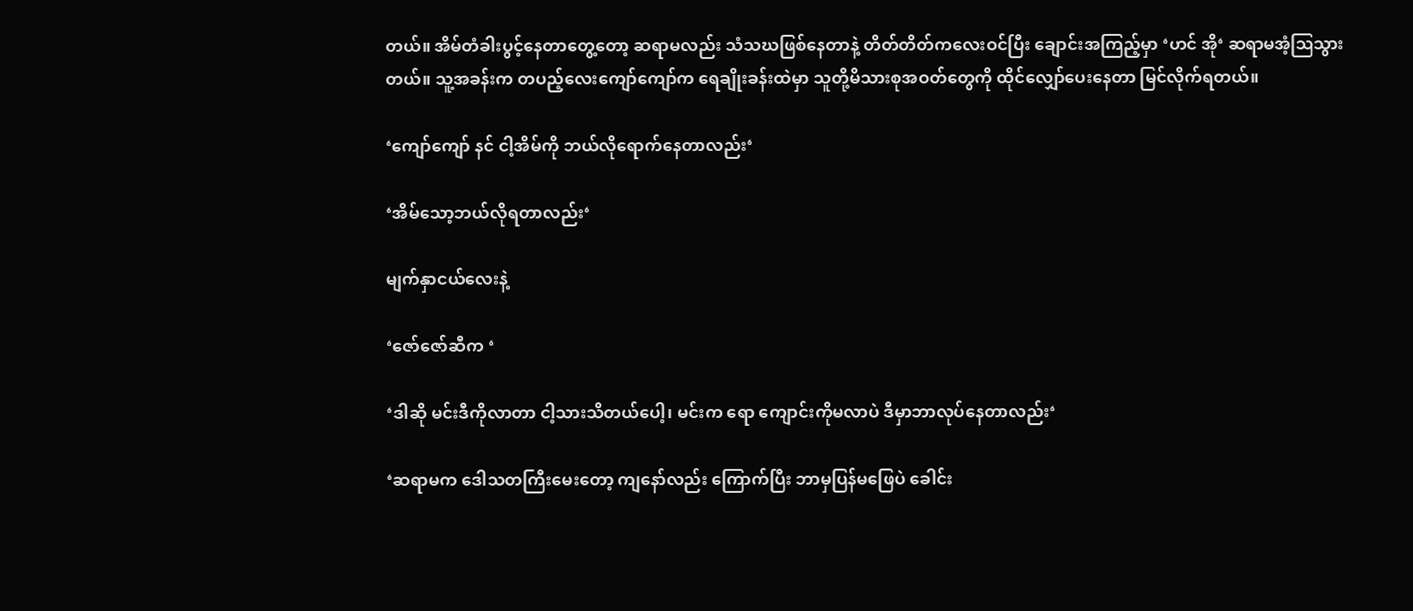တယ်။ အိမ်တံခါးပွင့်နေတာတွေ့တော့ ဆရာမလည်း သံသဃဖြစ်နေတာနဲ့ တိတ်တိတ်ကလေးဝင်ပြီး ချောင်းအကြည့်မှာ ‘ဟင် အို‘ ဆရာမအံ့ဩသွားတယ်။ သူ့အခန်းက တပည့်လေးကျော်ကျော်က ရေချိုးခန်းထဲမှာ သူတို့မိသားစုအဝတ်တွေကို ထိုင်လျှော်ပေးနေတာ မြင်လိုက်ရတယ်။

‘ကျော်ကျော် နင် ငါ့အိမ်ကို ဘယ်လိုရောက်နေတာလည်း‘

‘အိမ်သော့ဘယ်လိုရတာလည်း‘

မျက်နှာငယ်လေးနဲ့

‘ဇော်ဇော်ဆီက ‘

‘ဒါဆို မင်းဒီကိုလာတာ ငါ့သားသိတယ်ပေါ့၊ မင်းက ရော ကျောင်းကိုမလာပဲ ဒီမှာဘာလုပ်နေတာလည်း‘

‘ဆရာမက ဒေါသတကြီးမေးတော့ ကျနော်လည်း ကြောက်ပြီး ဘာမှပြန်မဖြေပဲ ခေါင်း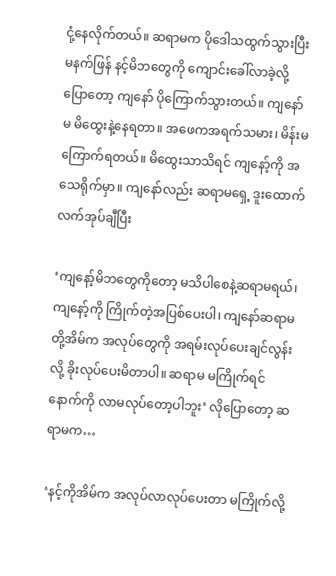ငုံ့နေလိုက်တယ်။ ဆရာမက ပိုဒေါသထွက်သွားပြီး မနက်ဖြန် နင့်မိဘတွေကို ကျောင်းခေါ်လာခဲ့လို့ပြောတော့ ကျနော် ပိုကြောက်သွားတယ်။ ကျနော်မ မိထွေးနဲ့နေရတာ။ အဖေကအရက်သမား၊ မိန်းမကြောက်ရတယ်။ မိထွေးသာသိရင် ကျနော့်ကို အသေရိုက်မှာ။ ကျနော်လည်း ဆရာမရှေ့ ဒူးထောက်လက်အုပ်ချီပြီး

‘ကျနော့်မိဘတွေကိုတော့ မသိပါစေနဲ့ဆရာမရယ်၊ ကျနော့်ကို ကြိုက်တဲ့အပြစ်ပေးပါ၊ ကျနော်ဆရာမတို့အိမ်က အလုပ်တွေကို အရမ်းလုပ်ပေးချင်လွန်းလို့ ခိုးလုပ်ပေးမိတာပါ။ ဆရာမ မကြိုက်ရင် နောက်ကို လာမလုပ်တော့ပါဘူး‘ လိုပြောတော့ ဆရာမက…

‘နင့်ကိုအိမ်က အလုပ်လာလုပ်ပေးတာ မကြိုက်လို့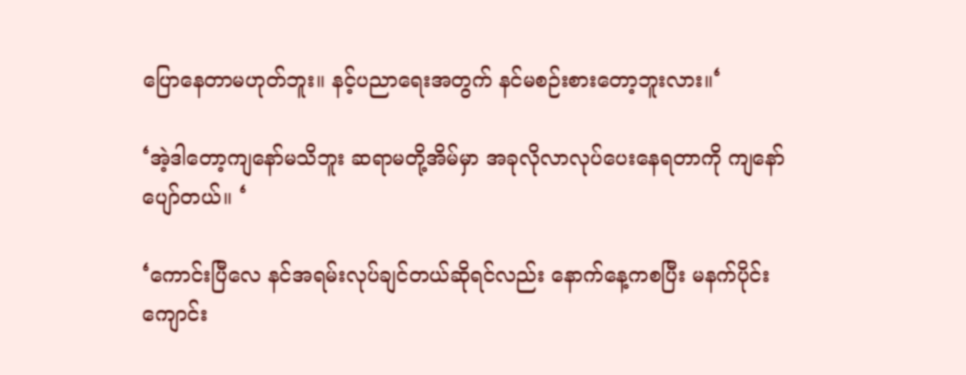ပြောနေတာမဟုတ်ဘူး။ နင့်ပညာရေးအတွက် နင်မစဉ်းစားတော့ဘူးလား။‘

‘အဲ့ဒါတော့ကျနော်မသိဘူး ဆရာမတို့အိမ်မှာ အခုလိုလာလုပ်ပေးနေရတာကို ကျနော်ပျော်တယ်။ ‘

‘ကောင်းပြီလေ နင်အရမ်းလုပ်ချင်တယ်ဆိုရင်လည်း နောက်နေ့ကစပြီး မနက်ပိုင်းကျောင်း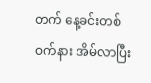တက် နေ့ခင်းတစ်ဝက်နား အိမ်လာပြီး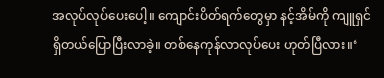အလုပ်လုပ်ပေးပေါ့။ ကျောင်းပိတ်ရက်တွေမှာ နင့်အိမ်ကို ကျူရှင်ရှိတယ်ပြောပြီးလာခဲ့။ တစ်နေကုန်လာလုပ်ပေး ဟုတ်ပြီလား။‘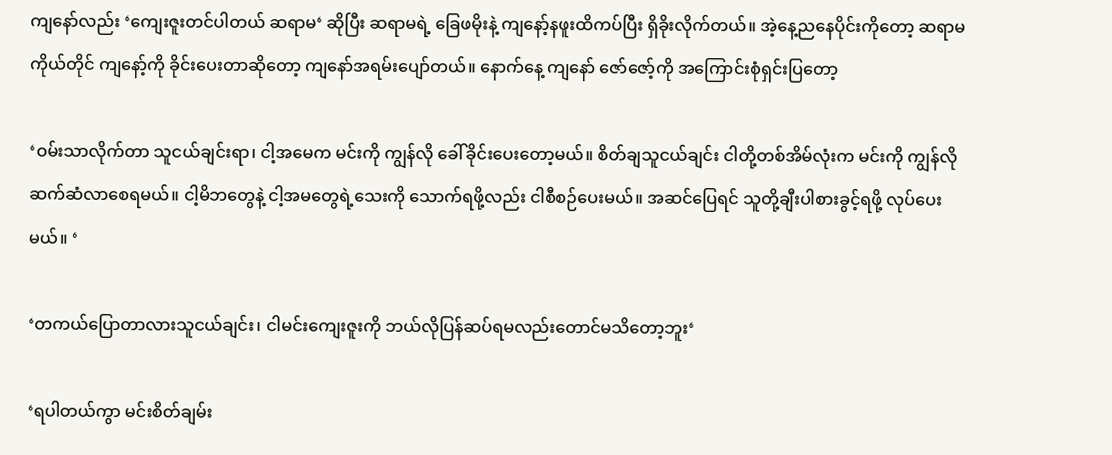ကျနော်လည်း ‘ကျေးဇူးတင်ပါတယ် ဆရာမ‘ ဆိုပြီး ဆရာမရဲ့ ခြေဖမိုးနဲ့ ကျနော့်နဖူးထိကပ်ပြီး ရှိခိုးလိုက်တယ်။ အဲ့နေ့ညနေပိုင်းကိုတော့ ဆရာမကိုယ်တိုင် ကျနော့်ကို ခိုင်းပေးတာဆိုတော့ ကျနော်အရမ်းပျော်တယ်။ နောက်နေ့ ကျနော် ဇော်ဇော့်ကို အကြောင်းစုံရှင်းပြတော့

‘ဝမ်းသာလိုက်တာ သူငယ်ချင်းရာ၊ ငါ့အမေက မင်းကို ကျွန်လို ခေါ်ခိုင်းပေးတော့မယ်။ စိတ်ချသူငယ်ချင်း ငါတို့တစ်အိမ်လုံးက မင်းကို ကျွန်လိုဆက်ဆံလာစေရမယ်။ ငါ့မိဘတွေနဲ့ ငါ့အမတွေရဲ့သေးကို သောက်ရဖို့လည်း ငါစီစဉ်ပေးမယ်။ အဆင်ပြေရင် သူတို့ချီးပါစားခွင့်ရဖို့ လုပ်ပေးမယ်။ ‘

‘တကယ်ပြောတာလားသူငယ်ချင်း၊ ငါမင်းကျေးဇူးကို ဘယ်လိုပြန်ဆပ်ရမလည်းတောင်မသိတော့ဘူး‘

‘ရပါတယ်ကွာ မင်းစိတ်ချမ်း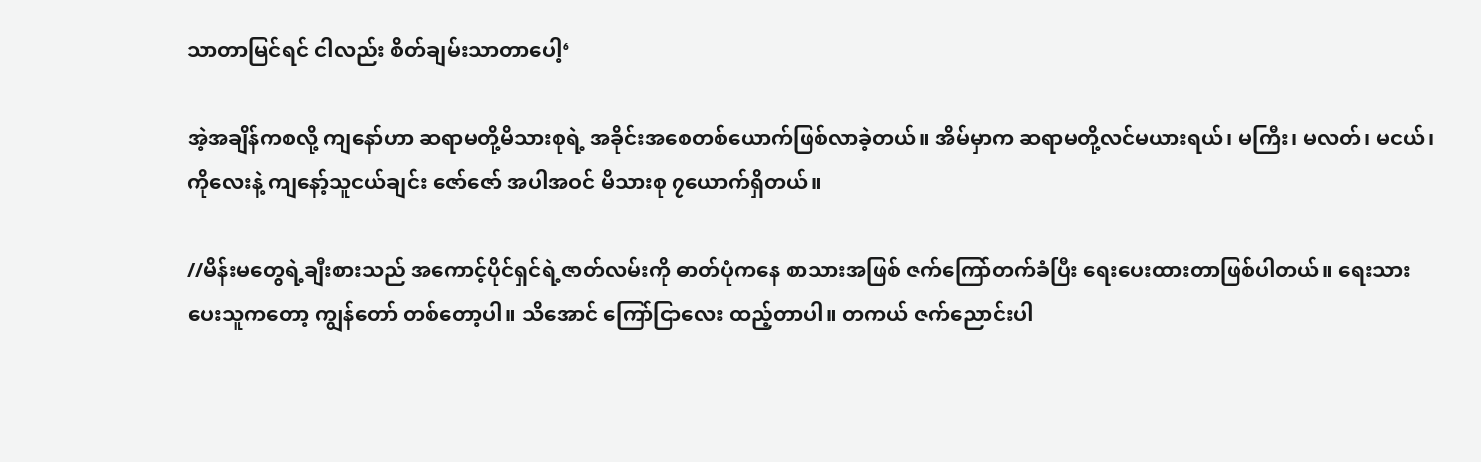သာတာမြင်ရင် ငါလည်း စိတ်ချမ်းသာတာပေါ့‘

အဲ့အချိန်ကစလို့ ကျနော်ဟာ ဆရာမတို့မိသားစုရဲ့ အခိုင်းအစေတစ်ယောက်ဖြစ်လာခဲ့တယ်။ အိမ်မှာက ဆရာမတို့လင်မယားရယ်၊ မကြီး၊ မလတ်၊ မငယ်၊ ကိုလေးနဲ့ ကျနော့်သူငယ်ချင်း ဇော်ဇော် အပါအဝင် မိသားစု ၇ယောက်ရှိတယ်။

//မိန်းမတွေရဲ့ချီးစားသည် အကောင့်ပိုင်ရှင်ရဲ့ဇာတ်လမ်းကို ဓာတ်ပုံကနေ စာသားအဖြစ် ဇက်ကြော်တက်ခံပြီး ရေးပေးထားတာဖြစ်ပါတယ်။ ရေးသားပေးသူကတော့ ကျွန်တော် တစ်တော့ပါ။ သိအောင် ကြော်ငြာလေး ထည့်တာပါ။ တကယ် ဇက်ညောင်းပါ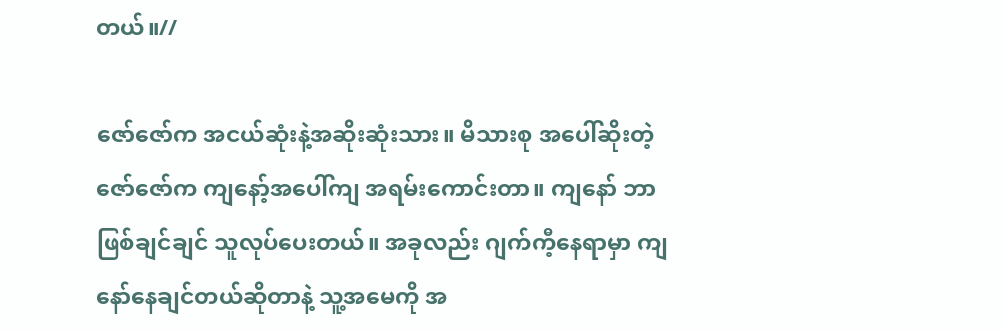တယ်။//

ဇော်ဇော်က အငယ်ဆုံးနဲ့အဆိုးဆုံးသား။ မိသားစု အပေါ်ဆိုးတဲ့ဇော်ဇော်က ကျနော့်အပေါ်ကျ အရမ်းကောင်းတာ။ ကျနော် ဘာဖြစ်ချင်ချင် သူလုပ်ပေးတယ်။ အခုလည်း ဂျက်ကီ့နေရာမှာ ကျနော်နေချင်တယ်ဆိုတာနဲ့ သူ့အမေကို အ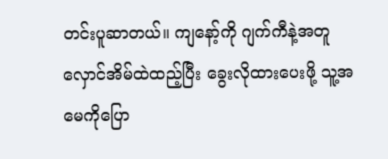တင်းပူဆာတယ်။ ကျနော့်ကို ဂျက်ကီနဲ့အတူ လှောင်အိမ်ထဲထည့်ပြီး ခွေးလိုထားပေးဖို့ သူ့အမေကိုပြော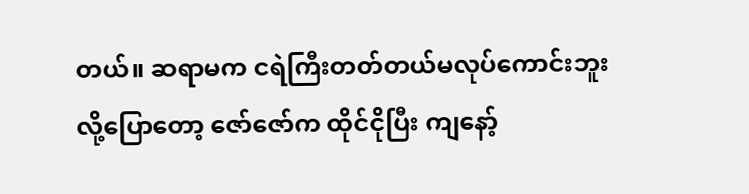တယ်။ ဆရာမက ငရဲကြီးတတ်တယ်မလုပ်ကောင်းဘူးလို့ပြောတော့ ဇော်ဇော်က ထိုင်ငိုပြီး ကျနော့်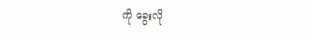ကို ခွေးလို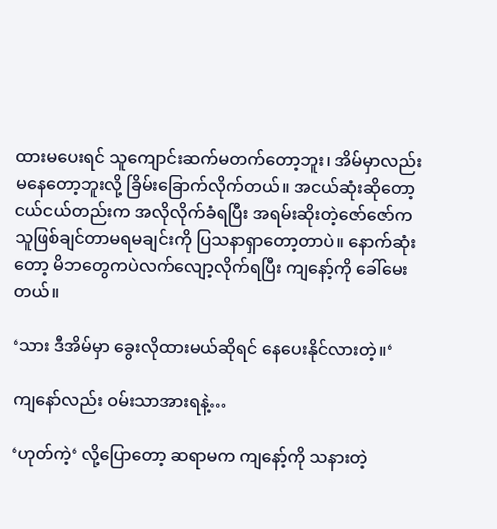ထားမပေးရင် သူကျောင်းဆက်မတက်တော့ဘူး၊ အိမ်မှာလည်း မနေတော့ဘူးလို့ ခြိမ်းခြောက်လိုက်တယ်။ အငယ်ဆုံးဆိုတော့ ငယ်ငယ်တည်းက အလိုလိုက်ခံရပြီး အရမ်းဆိုးတဲ့ဇော်ဇော်က သူဖြစ်ချင်တာမရမချင်းကို ပြသနာရှာတော့တာပဲ။ နောက်ဆုံးတော့ မိဘတွေကပဲလက်လျော့လိုက်ရပြီး ကျနော့်ကို ခေါ်မေးတယ်။

‘သား ဒီအိမ်မှာ ခွေးလိုထားမယ်ဆိုရင် နေပေးနိုင်လားတဲ့။‘

ကျနော်လည်း ဝမ်းသာအားရနဲ့…

‘ဟုတ်ကဲ့‘ လို့ပြောတော့ ဆရာမက ကျနော့်ကို သနားတဲ့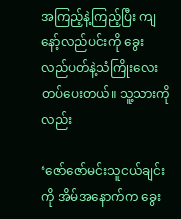အကြည့်နဲ့ကြည့်ပြီး ကျနော့်လည်ပင်းကို ခွေးလည်ပတ်နဲ့သံကြိုးလေးတပ်ပေးတယ်။ သူ့သားကိုလည်း

‘ဇော်ဇော်မင်းသူငယ်ချင်းကို အိမ်အနောက်က ခွေး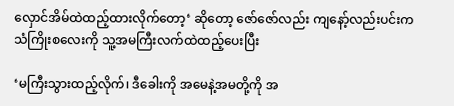လှောင်အိမ်ထဲထည့်ထားလိုက်တော့‘ ဆိုတော့ ဇော်ဇော်လည်း ကျနော့်လည်းပင်းက သံကြိုးစလေးကို သူ့အမကြီးလက်ထဲထည့်ပေးပြီး

‘မကြီးသွားထည့်လိုက်၊ ဒီခေါးကို အမေနဲ့အမတို့ကို အ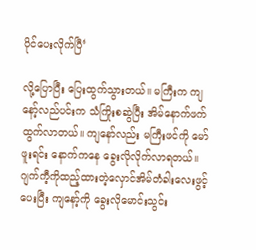ပိုင်ပေးလိုက်ပြီ‘

လို့ပြောပြီး ပြေးထွက်သွားတယ်။ မကြီးက ကျနော့်လည်ပင်းက သံကြိုးစဆွဲပြီး အိမ်နောက်ဖက်ထွက်လာတယ်။ ကျနော်လည်း မကြီးဖင်ကို မော်ဖူးရင်း နောက်ကနေ ခွေးလိုလိုက်လာရတယ်။ ဂျက်ကီ့ကိုထည့်ထားတဲ့လှောင်အိမ်တံခါးလေးဖွင့်ပေးပြီး ကျနော့်ကို ခွေးလိုမောင်းသွင်း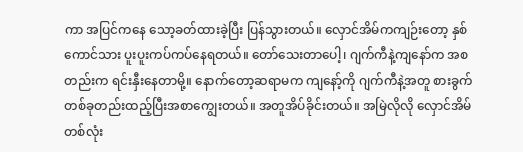ကာ အပြင်ကနေ သော့ခတ်ထားခဲ့ပြီး ပြန်သွားတယ်။ လှောင်အိမ်ကကျဉ်းတော့ နှစ်ကောင်သား ပူးပူးကပ်ကပ်နေရတယ်။ တော်သေးတာပေါ့၊ ဂျက်ကီနဲ့ကျနော်က အစတည်းက ရင်းနှီးနေတာမို့။ နောက်တော့ဆရာမက ကျနော့်ကို ဂျက်ကီနဲ့အတူ စားခွက်တစ်ခုတည်းထည့်ပြီးအစာကျွေးတယ်။ အတူအိပ်ခိုင်းတယ်။ အမြဲလိုလို လှောင်အိမ်တစ်လုံး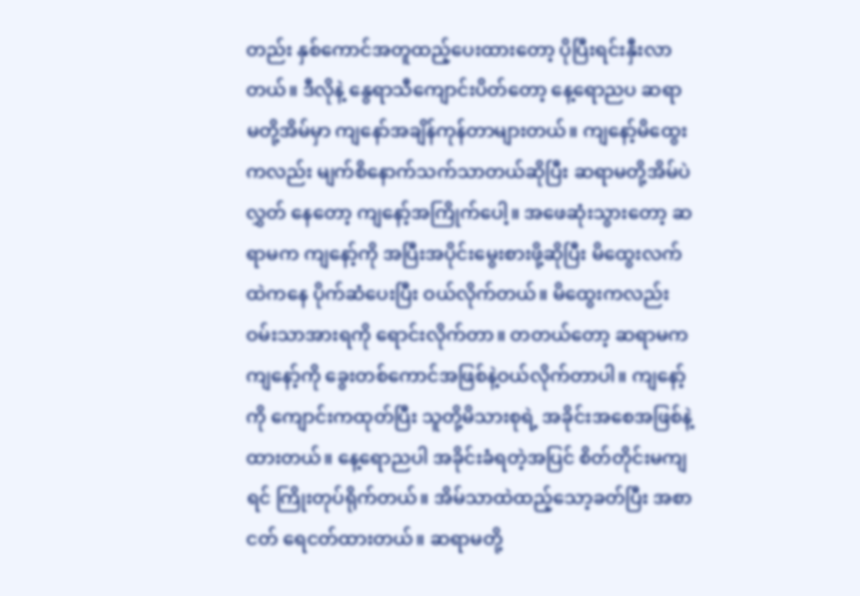တည်း နှစ်ကောင်အတူထည့်ပေးထားတော့ ပိုပြီးရင်းနှီးလာတယ်။ ဒီလိုနဲ့ နွေရာသီကျောင်းပိတ်တော့ နေ့ရောညပ ဆရာမတို့အိမ်မှာ ကျနော်အချိန်ကုန်တာများတယ်။ ကျနော့်မိထွေးကလည်း မျက်စိနောက်သက်သာတယ်ဆိုပြီး ဆရာမတို့အိမ်ပဲလွှတ် နေတော့ ကျနော့်အကြိုက်ပေါ့။ အဖေဆုံးသွားတော့ ဆရာမက ကျနော့်ကို အပြီးအပိုင်းမွေးစားဖို့ဆိုပြီး မိထွေးလက်ထဲကနေ ပိုက်ဆံပေးပြီး ဝယ်လိုက်တယ်။ မိထွေးကလည်း ဝမ်းသာအားရကို ရောင်းလိုက်တာ။ တတယ်တော့ ဆရာမက ကျနော့်ကို ခွေးတစ်ကောင်အဖြစ်နဲ့ဝယ်လိုက်တာပါ။ ကျနော့်ကို ကျောင်းကထုတ်ပြီး သူတို့မိသားစုရဲ့ အခိုင်းအစေအဖြစ်နဲ့ထားတယ်။ နေ့ရောညပါ အခိုင်းခံရတဲ့အပြင် စိတ်တိုင်းမကျရင် ကြိုးတုပ်ရိုက်တယ်။ အိမ်သာထဲထည့်သော့ခတ်ပြီး အစာငတ် ရေငတ်ထားတယ်။ ဆရာမတို့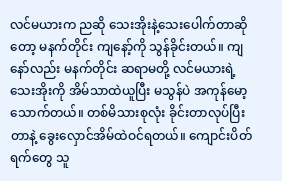လင်မယားက ညဆို သေးအိုးနဲ့သေးပေါက်တာဆိုတော့ မနက်တိုင်း ကျနော့်ကို သွန်ခိုင်းတယ်။ ကျနော်လည်း မနက်တိုင်း ဆရာမတို့ လင်မယားရဲ့သေးအိုးကို အိမ်သာထဲယူပြီး မသွန်ပဲ အကုန်မော့သောက်တယ်။ တစ်မိသားစုလုံး ခိုင်းတာလုပ်ပြီးတာနဲ့ ခွေးလှောင်အိမ်ထဲဝင်ရတယ်။ ကျောင်းပိတ်ရက်တွေ သူ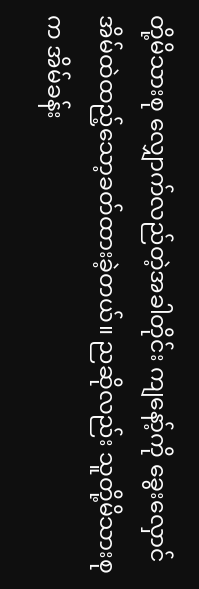တို့မိသားစု လျှောက်လည်တဲ့အခါတိုင်း ကျနော့်ကို ခွေးလှောင်အိမ်ထဲထည့်သော့ခတ်ထားခဲ့တယ်။ ညဆိုလည်း သူတို့မိသားစုက အိမ်ခန်း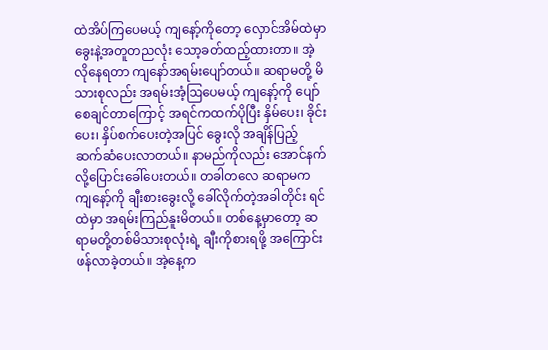ထဲအိပ်ကြပေမယ့် ကျနော့်ကိုတော့ လှောင်အိမ်ထဲမှာ ခွေးနဲ့အတူတညလုံး သော့ခတ်ထည့်ထားတာ။ အဲ့လိုနေရတာ ကျနော်အရမ်းပျော်တယ်။ ဆရာမတို့ မိသားစုလည်း အရမ်းအံ့ဩပေမယ့် ကျနော့်ကို ပျော်စေချင်တာကြောင့် အရင်ကထက်ပိုပြီး နှိမ်ပေး၊ ခိုင်းပေး၊ နှိပ်စက်ပေးတဲ့အပြင် ခွေးလို အချိန်ပြည့် ဆက်ဆံပေးလာတယ်။ နာမည်ကိုလည်း အောင်နက်လို့ပြောင်းခေါ်ပေးတယ်။ တခါတလေ ဆရာမက ကျနော့်ကို ချီးစားခွေးလို့ ခေါ်လိုက်တဲ့အခါတိုင်း ရင်ထဲမှာ အရမ်းကြည်နူးမိတယ်။ တစ်နေ့မှာတော့ ဆရာမတို့တစ်မိသားစုလုံးရဲ့ ချီးကိုစားရဖို့ အကြောင်းဖန်လာခဲ့တယ်။ အဲ့နေ့က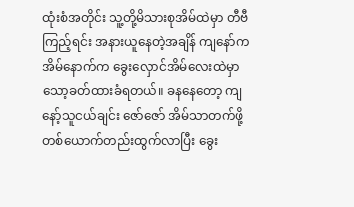ထုံးစံအတိုင်း သူ့တို့မိသားစုအိမ်ထဲမှာ တီဗီကြည့်ရင်း အနားယူနေတဲ့အချိန် ကျနော်က အိမ်နောက်က ခွေးလှောင်အိမ်လေးထဲမှာသော့ခတ်ထားခံရတယ်။ ခနနေတော့ ကျနော့်သူငယ်ချင်း ဇော်ဇော် အိမ်သာတက်ဖို့ တစ်ယောက်တည်းထွက်လာပြီး ခွေး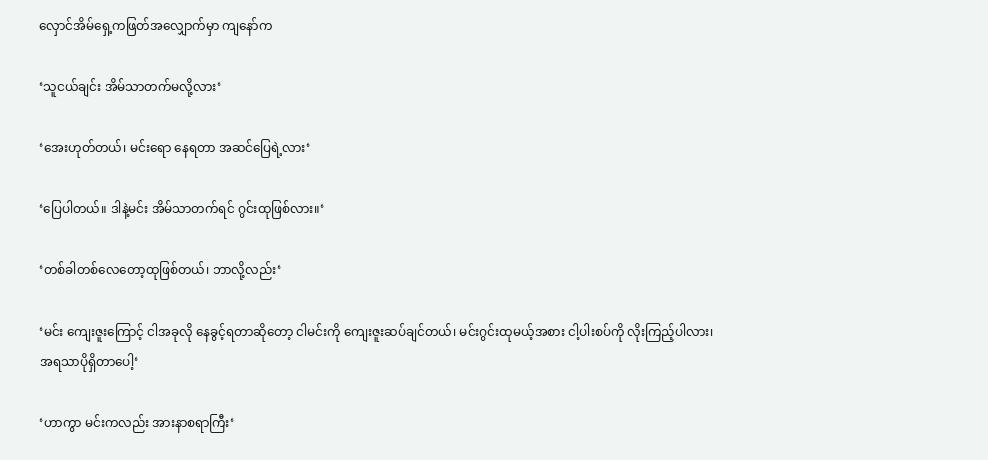လှောင်အိမ်ရှေ့ကဖြတ်အလျှောက်မှာ ကျနော်က

‘သူငယ်ချင်း အိမ်သာတက်မလို့လား‘

‘အေးဟုတ်တယ်၊ မင်းရော နေရတာ အဆင်ပြေရဲ့လား‘

‘ပြေပါတယ်။ ဒါနဲ့မင်း အိမ်သာတက်ရင် ဂွင်းထုဖြစ်လား။‘

‘တစ်ခါတစ်လေတော့ထုဖြစ်တယ်၊ ဘာလို့လည်း‘

‘မင်း ကျေးဇူးကြောင့် ငါအခုလို နေခွင့်ရတာဆိုတော့ ငါမင်းကို ကျေးဇူးဆပ်ချင်တယ်၊ မင်းဂွင်းထုမယ့်အစား ငါ့ပါးစပ်ကို လိုးကြည့်ပါလား၊ အရသာပိုရှိတာပေါ့‘

‘ဟာကွာ မင်းကလည်း အားနာစရာကြီး‘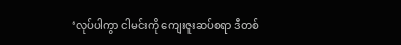‘လုပ်ပါကွာ ငါမင်းကို ကျေးဇူးဆပ်စရာ ဒီတစ်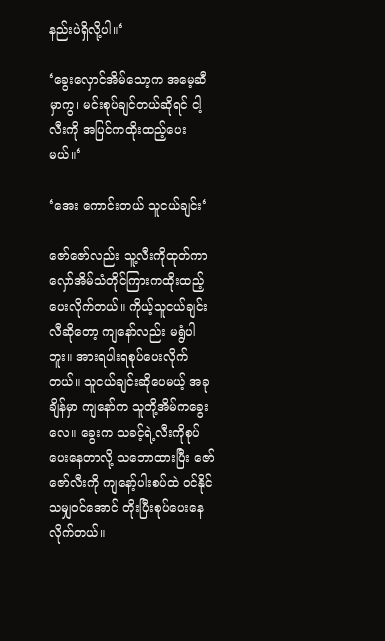နည်းပဲရှိလို့ပါ။‘

‘ခွေးလှောင်အိမ်သော့က အမေ့ဆီမှာကွ၊ မင်းစုပ်ချင်တယ်ဆိုရင် ငါ့လီးကို အပြင်ကထိုးထည့်ပေးမယ်။‘

‘အေး ကောင်းတယ် သူငယ်ချင်း‘

ဇော်ဇော်လည်း သူ့လီးကိုထုတ်ကာ လှော်အိမ်သံတိုင်ကြားကထိုးထည့်ပေးလိုက်တယ်။ ကိုယ့်သူငယ်ချင်းလီဆိုတော့ ကျနော်လည်း မရွံပါဘူး။ အားရပါးရစုပ်ပေးလိုက်တယ်။ သူငယ်ချင်းဆိုပေမယ့် အခုချိန်မှာ ကျနော်က သူတို့အိမ်ကခွေးလေ။ ခွေးက သခင့်ရဲ့လီးကိုစုပ်ပေးနေတာလို့ သဘောထားပြီး ဇော်ဇော်လီးကို ကျနော့်ပါးစပ်ထဲ ဝင်နိုင်သမျှဝင်အောင် တိုးပြီးစုပ်ပေးနေလိုက်တယ်။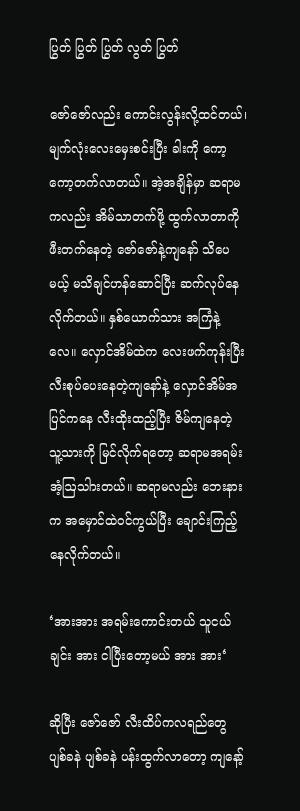ပြွတ် ပြွတ် ပြွတ် လွတ် ပြွတ်

ဇော်ဇော်လည်း ကောင်းလွန်းလို့ထင်တယ်၊ မျက်လုံးလေးမှေးစင်းပြီး ခါးကို ကော့ကော့တက်လာတယ်။ အဲ့အချိန်မှာ ဆရာမကလည်း အိမ်သာတက်ဖို့ ထွက်လာတာကို ဖီးတက်နေတဲ့ ဇော်ဇော်နဲ့ကျနော် သိပေမယ့် မသိချင်ဟန်ဆောင်ပြီး ဆက်လုပ်နေလိုက်တယ်။ နှစ်ယောက်သား အကြံနဲ့လေ။ လှောင်အိမ်ထဲက လေးဖက်ကုန်းပြီးလီးစုပ်ပေးနေတဲ့ကျနော်နဲ့ လှောင်အိမ်အပြင်ကနေ လီးထိုးထည့်ပြီး ဇိမ်ကျနေတဲ့ သူ့သားကို မြင်လိုက်ရတော့ ဆရာမအရမ်းအံ့ဩသါားတယ်။ ဆရာမလည်း ဘေးနားက အမှောင်ထဲဝင်ကွယ်ပြီး ချောင်းကြည့်နေလိုက်တယ်။

‘အားအား အရမ်းကောင်းတယ် သူငယ်ချင်း အား ငါပြီးတော့မယ် အား အား‘

ဆိုပြီး ဇော်ဇော် လီးထိပ်ကလရည်တွေ ပျစ်ခနဲ ပျစ်ခနဲ ပန်းထွက်လာတော့ ကျနော့်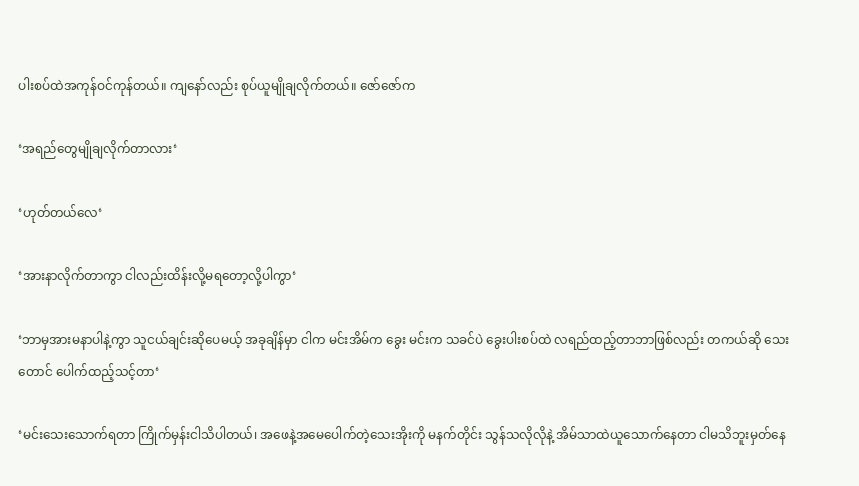ပါးစပ်ထဲအကုန်ဝင်ကုန်တယ်။ ကျနော်လည်း စုပ်ယူမျိုချလိုက်တယ်။ ဇော်ဇော်က

‘အရည်တွေမျိုချလိုက်တာလား‘

‘ဟုတ်တယ်လေ‘

‘အားနာလိုက်တာကွာ ငါလည်းထိန်းလို့မရတော့လို့ပါကွာ‘

‘ဘာမှအားမနာပါနဲ့ကွာ သူငယ်ချင်းဆိုပေမယ့် အခုချိန်မှာ ငါက မင်းအိမ်က ခွေး မင်းက သခင်ပဲ ခွေးပါးစပ်ထဲ လရည်ထည့်တာဘာဖြစ်လည်း တကယ်ဆို သေးတောင် ပေါက်ထည့်သင့်တာ‘

‘မင်းသေးသောက်ရတာ ကြိုက်မှန်းငါသိပါတယ်၊ အဖေနဲ့အမေပေါက်တဲ့သေးအိုးကို မနက်တိုင်း သွန်သလိုလိုနဲ့ အိမ်သာထဲယူသောက်နေတာ ငါမသိဘူးမှတ်နေ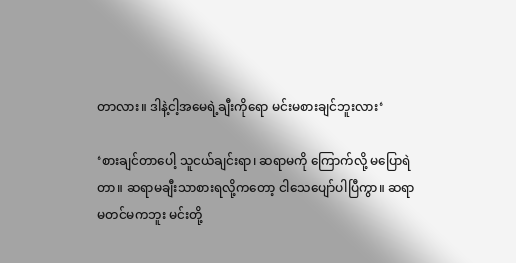တာလား။ ဒါနဲ့ငါ့အမေရဲ့ချီးကိုရော မင်းမစားချင်ဘူးလား‘

‘စားချင်တာပေါ့ သူငယ်ချင်းရာ၊ ဆရာမကို ကြောက်လို့ မပြောရဲတာ။ ဆရာမချီးသာစားရလို့ကတော့ ငါသေပျော်ပါပြီကွာ။ ဆရာမတင်မကဘူး မင်းတို့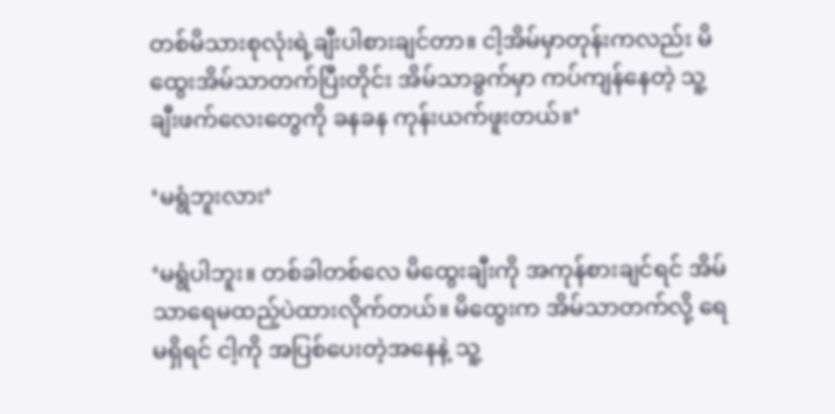တစ်မိသားစုလုံးရဲ့ချီးပါစားချင်တာ။ ငါ့အိမ်မှာတုန်းကလည်း မိထွေးအိမ်သာတက်ပြီးတိုင်း အိမ်သာခွက်မှာ ကပ်ကျန်နေတဲ့ သူ့ချီးဖက်လေးတွေကို ခနခန ကုန်းယက်ဖူးတယ်။‘

‘မရွံဘူးလား‘

‘မရွံပါဘူး။ တစ်ခါတစ်လေ မိထွေးချီးကို အကုန်စားချင်ရင် အိမ်သာရေမထည့်ပဲထားလိုက်တယ်။ မိထွေးက အိမ်သာတက်လို့ ရေမရှိရင် ငါ့ကို အပြစ်ပေးတဲ့အနေနဲ့ သူ့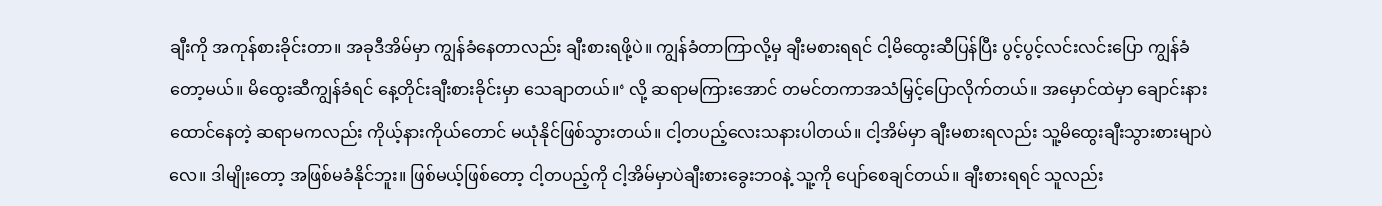ချီးကို အကုန်စားခိုင်းတာ။ အခုဒီအိမ်မှာ ကျွန်ခံနေတာလည်း ချီးစားရဖို့ပဲ။ ကျွန်ခံတာကြာလို့မှ ချီးမစားရရင် ငါ့မိထွေးဆီပြန်ပြီး ပွင့်ပွင့်လင်းလင်းပြော ကျွန်ခံတော့မယ်။ မိထွေးဆီကျွန်ခံရင် နေ့တိုင်းချီးစားခိုင်းမှာ သေချာတယ်။‘ လို့ ဆရာမကြားအောင် တမင်တကာအသံမြှင့်ပြောလိုက်တယ်။ အမှောင်ထဲမှာ ချောင်းနားထောင်နေတဲ့ ဆရာမကလည်း ကိုယ့်နားကိုယ်တောင် မယုံနိုင်ဖြစ်သွားတယ်။ ငါ့တပည့်လေးသနားပါတယ်။ ငါ့အိမ်မှာ ချီးမစားရလည်း သူ့မိထွေးချီးသွားစားမျာပဲလေ။ ဒါမျိုးတော့ အဖြစ်မခံနိုင်ဘူး။ ဖြစ်မယ့်ဖြစ်တော့ ငါ့တပည့်ကို ငါ့အိမ်မှာပဲချီးစားခွေးဘ၀နဲ့ သူ့ကို ပျော်စေချင်တယ်။ ချီးစားရရင် သူလည်း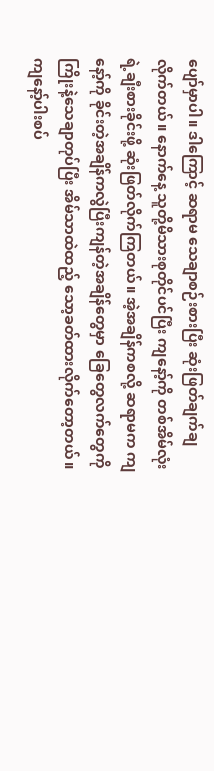ပျော်မှာပါ။ ဒါကြောင့် ဆရာမ သေချာစဉ်းစားပြီး ဆုံးဖြတ်ချက်ချလိုက်တယ်။ နောက်နေ့ သူတို့မိသားစုတိုင်ပင်ပြီး ကျနော့်ကို တစ်အိမ်လုံးရဲ့ချီးစားခိုင်းဖို့ ဆုံးဖြတ်လိုက်ကြတယ်။ အဲ့အချိန်ကစလို့ ဆရာမက ကျနော့်ကို ခိုင်းတဲ့အချိန်ကလွဲပြီးကျန်တဲ့အချိန်တွေမှာ ခြေတွေလက်တွေကို ကြိုးနဲ့သေချာတုပ်ပြီး အိမ်သာထဲထည့် သော့ခတ်ထားလိုက်တော့တယ်။ ကျနော့်ပါးစပ်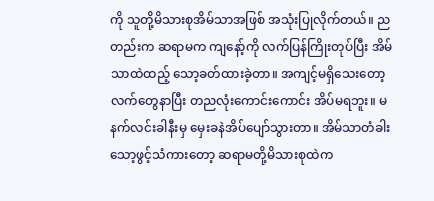ကို သူတို့မိသားစုအိမ်သာအဖြစ် အသုံးပြုလိုက်တယ်။ ညတည်းက ဆရာမက ကျနော့်ကို လက်ပြန်ကြိုးတုပ်ပြီး အိမ်သာထဲထည့် သော့ခတ်ထားခဲ့တာ။ အကျင့်မရှိသေးတော့ လက်တွေနာပြီး တညလုံးကောင်းကောင်း အိပ်မရဘူး။ မနက်လင်းခါနီးမှ မှေးခနဲအိပ်ပျော်သွားတာ။ အိမ်သာတံခါးသော့ဖွင့်သံကားတော့ ဆရာမတို့မိသားစုထဲက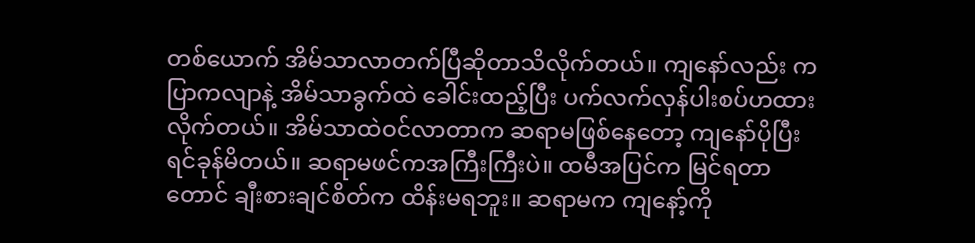တစ်ယောက် အိမ်သာလာတက်ပြီဆိုတာသိလိုက်တယ်။ ကျနော်လည်း ကပြာကလျာနဲ့ အိမ်သာခွက်ထဲ ခေါင်းထည့်ပြီး ပက်လက်လှန်ပါးစပ်ဟထားလိုက်တယ်။ အိမ်သာထဲဝင်လာတာက ဆရာမဖြစ်နေတော့ ကျနော်ပိုပြီး ရင်ခုန်မိတယ်။ ဆရာမဖင်ကအကြီးကြီးပဲ။ ထမီအပြင်က မြင်ရတာတောင် ချီးစားချင်စိတ်က ထိန်းမရဘူး။ ဆရာမက ကျနော့်ကို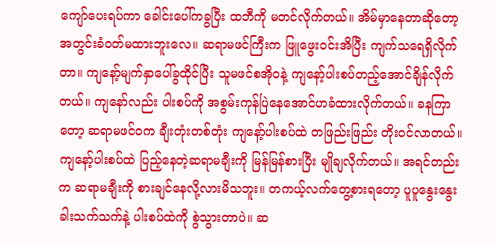ကျော်ပေးရပ်ကာ ခေါင်းပေါ်ကခွပြီး ထဘီကို မတင်လိုက်တယ်။ အိမ်မှာနေတာဆိုတော့ အတွင်းခံဝတ်မထားဘူးလေ။ ဆရာမဖင်ကြီးက ဖြူဖွေးဝင်းအိပြီး ကျက်သရေရှိလိုက်တာ။ ကျနော့်မျက်နှာပေါ်ခွထိုင်ပြီး သူမဖင်စအို၀နဲ့ ကျနော့်ပါးစပ်တည့်အောင်ချိန်လိုက်တယ်။ ကျနော်လည်း ပါးစပ်ကို အစွမ်းကုန်ပြဲနေအောင်ဟခံထားလိုက်တယ်။ ခနကြာတော့ ဆရာမဖင်၀က ချီးတုံးတစ်တုံး ကျနော့်ပါးစပ်ထဲ တဖြည်းဖြည်း တိုးဝင်လာတယ်။ ကျနော့်ပါးစပ်ထဲ ပြည့်နေတဲ့ဆရာမချီးကို မြန်မြန်စားပြီး မျိုချလိုက်တယ်။ အရင်တည်းက ဆရာမချီးကို စားချင်နေလို့လားမိသဘူး။ တကယ့်လက်တွေ့စားရတော့ ပူပူနွေးနွေးခါးသက်သက်နဲ့ ပါးစပ်ထဲကို စွဲသွားတာပဲ။ ဆ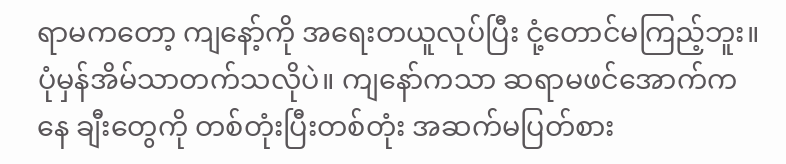ရာမကတော့ ကျနော့်ကို အရေးတယူလုပ်ပြီး ငုံ့တောင်မကြည့်ဘူး။ ပုံမှန်အိမ်သာတက်သလိုပဲ။ ကျနော်ကသာ ဆရာမဖင်အောက်ကနေ ချီးတွေကို တစ်တုံးပြီးတစ်တုံး အဆက်မပြတ်စား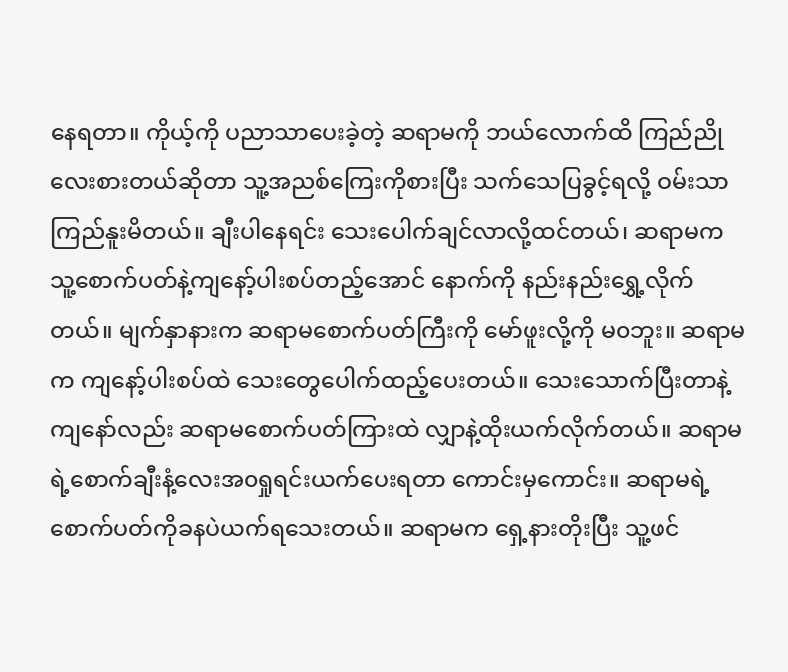နေရတာ။ ကိုယ့်ကို ပညာသာပေးခဲ့တဲ့ ဆရာမကို ဘယ်လောက်ထိ ကြည်ညိုလေးစားတယ်ဆိုတာ သူ့အညစ်ကြေးကိုစားပြီး သက်သေပြခွင့်ရလို့ ဝမ်းသာကြည်နူးမိတယ်။ ချီးပါနေရင်း သေးပေါက်ချင်လာလို့ထင်တယ်၊ ဆရာမက သူ့စောက်ပတ်နဲ့ကျနော့်ပါးစပ်တည့်အောင် နောက်ကို နည်းနည်းရွှေ့လိုက်တယ်။ မျက်နှာနားက ဆရာမစောက်ပတ်ကြီးကို မော်ဖူးလို့ကို မ၀ဘူး။ ဆရာမက ကျနော့်ပါးစပ်ထဲ သေးတွေပေါက်ထည့်ပေးတယ်။ သေးသောက်ပြီးတာနဲ့ ကျနော်လည်း ဆရာမစောက်ပတ်ကြားထဲ လျှာနဲ့ထိုးယက်လိုက်တယ်။ ဆရာမရဲ့စောက်ချီးနံ့လေးအ၀ရှုရင်းယက်ပေးရတာ ကောင်းမှကောင်း။ ဆရာမရဲ့ စောက်ပတ်ကိုခနပဲယက်ရသေးတယ်။ ဆရာမက ရှေ့နားတိုးပြီး သူ့ဖင်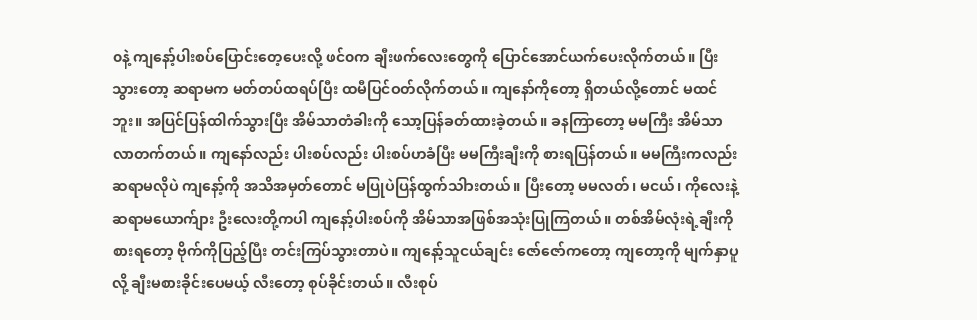၀နဲ့ ကျနော့်ပါးစပ်ပြောင်းတေ့ပေးလို့ ဖင်၀က ချီးဖက်လေးတွေကို ပြောင်အောင်ယက်ပေးလိုက်တယ်။ ပြီးသွားတော့ ဆရာမက မတ်တပ်ထရပ်ပြီး ထမီပြင်ဝတ်လိုက်တယ်။ ကျနော်ကိုတော့ ရှိတယ်လို့တောင် မထင်ဘူး။ အပြင်ပြန်ထါက်သွားပြီး အိမ်သာတံခါးကို သော့ပြန်ခတ်ထားခဲ့တယ်။ ခနကြာတော့ မမကြီး အိမ်သာလာတက်တယ်။ ကျနော်လည်း ပါးစပ်လည်း ပါးစပ်ဟခံပြီး မမကြီးချီးကို စားရပြန်တယ်။ မမကြီးကလည်း ဆရာမလိုပဲ ကျနော့်ကို အသိအမှတ်တောင် မပြုပဲပြန်ထွက်သါားတယ်။ ပြီးတော့ မမလတ်၊ မငယ်၊ ကိုလေးနဲ့ ဆရာမယောက်ျား ဦးလေးတို့ကပါ ကျနော့်ပါးစပ်ကို အိမ်သာအဖြစ်အသုံးပြုကြတယ်။ တစ်အိမ်လုံးရဲ့ချီးကို စားရတော့ ဗိုက်ကိုပြည့်ပြီး တင်းကြပ်သွားတာပဲ။ ကျနော့်သူငယ်ချင်း ဇော်ဇော်ကတော့ ကျတော့ကို မျက်နှာပူလို့ ချီးမစားခိုင်းပေမယ့် လီးတော့ စုပ်ခိုင်းတယ်။ လီးစုပ်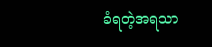ခံရတဲ့အရသာ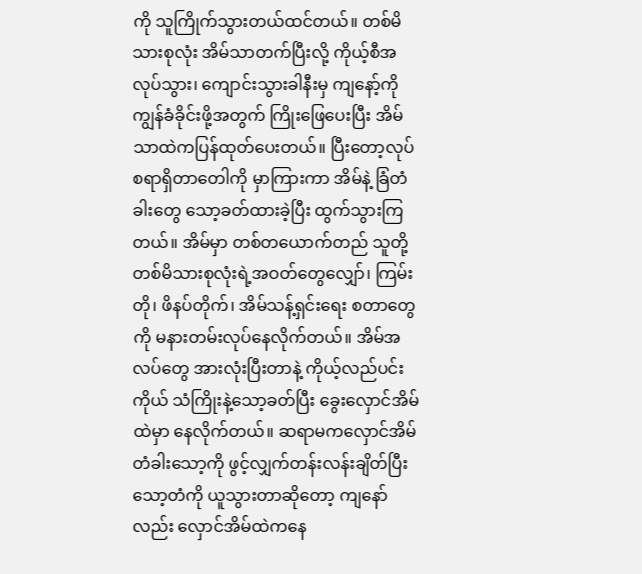ကို သူကြိုက်သွားတယ်ထင်တယ်။ တစ်မိသားစုလုံး အိမ်သာတက်ပြီးလို့ ကိုယ့်စီအလုပ်သွား၊ ကျောင်းသွားခါနီးမှ ကျနော့်ကို ကျွန်ခံခိုင်းဖို့အတွက် ကြိုးဖြေပေးပြီး အိမ်သာထဲကပြန်ထုတ်ပေးတယ်။ ပြီးတော့လုပ်စရာရှိတာတေါကို မှာကြားကာ အိမ်နဲ့ ခြံတံခါးတွေ သော့ခတ်ထားခဲ့ပြီး ထွက်သွားကြတယ်။ အိမ်မှာ တစ်တယောက်တည် သူတို့တစ်မိသားစုလုံးရဲ့အဝတ်တွေလျှော်၊ ကြမ်းတို၊ ဖိနပ်တိုက်၊ အိမ်သန့်ရှင်းရေး စတာတွေကို မနားတမ်းလုပ်နေလိုက်တယ်။ အိမ်အလပ်တွေ အားလုံးပြီးတာနဲ့ ကိုယ့်လည်ပင်းကိုယ် သံကြိုးနဲ့သော့ခတ်ပြီး ခွေးလှောင်အိမ်ထဲမှာ နေလိုက်တယ်။ ဆရာမကလှောင်အိမ်တံခါးသော့ကို ဖွင့်လျှက်တန်းလန်းချိတ်ပြီး သော့တံကို ယူသွားတာဆိုတော့ ကျနော်လည်း လှောင်အိမ်ထဲကနေ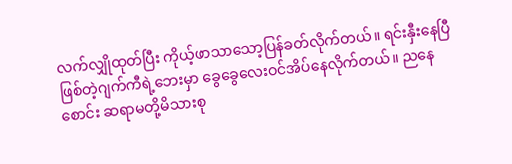လက်လျှိုထုတ်ပြီး ကိုယ့်ဖာသာသော့ပြန်ခတ်လိုက်တယ်။ ရင်းနှီးနေပြီဖြစ်တဲ့ဂျက်ကီရဲ့ဘေးမှာ ခွေခွေလေးဝင်အိပ်နေလိုက်တယ်။ ညနေစောင်း ဆရာမတို့မိသားစု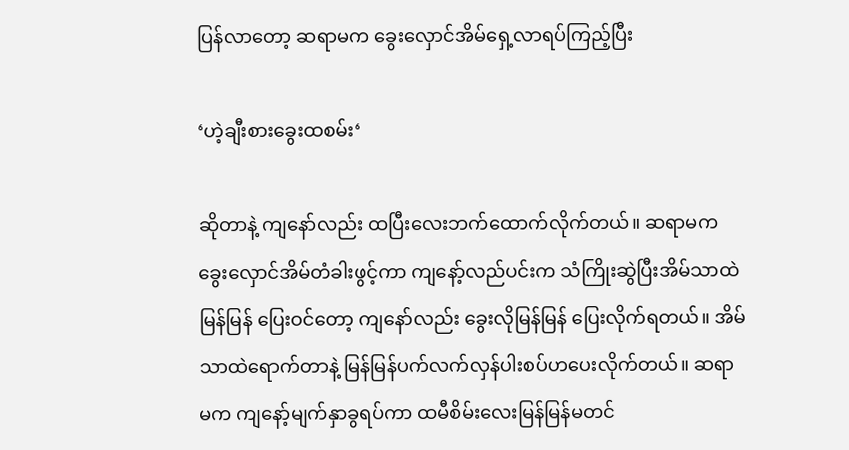ပြန်လာတော့ ဆရာမက ခွေးလှောင်အိမ်ရှေ့လာရပ်ကြည့်ပြီး

‘ဟဲ့ချီးစားခွေးထစမ်း‘

ဆိုတာနဲ့ ကျနော်လည်း ထပြီးလေးဘက်ထောက်လိုက်တယ်။ ဆရာမက ခွေးလှောင်အိမ်တံခါးဖွင့်ကာ ကျနော့်လည်ပင်းက သံကြိုးဆွဲပြီးအိမ်သာထဲမြန်မြန် ပြေးဝင်တော့ ကျနော်လည်း ခွေးလိုမြန်မြန် ပြေးလိုက်ရတယ်။ အိမ်သာထဲရောက်တာနဲ့ မြန်မြန်ပက်လက်လှန်ပါးစပ်ဟပေးလိုက်တယ်။ ဆရာမက ကျနော့်မျက်နှာခွရပ်ကာ ထမီစိမ်းလေးမြန်မြန်မတင်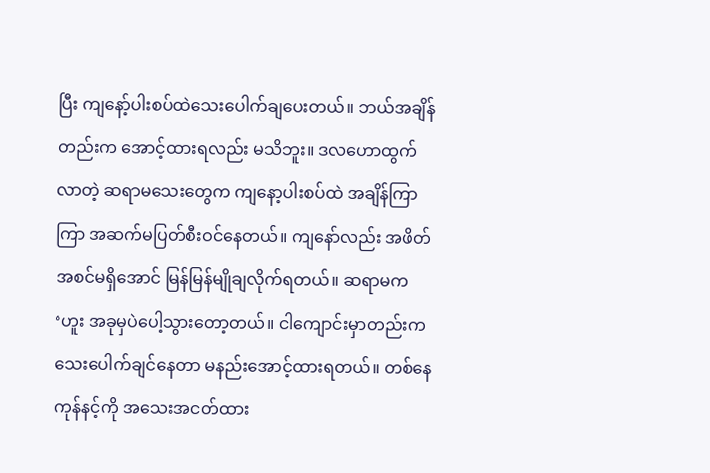ပြီး ကျနော့်ပါးစပ်ထဲသေးပေါက်ချပေးတယ်။ ဘယ်အချိန်တည်းက အောင့်ထားရလည်း မသိဘူး။ ဒလဟောထွက်လာတဲ့ ဆရာမသေးတွေက ကျနော့ပါးစပ်ထဲ အချိန်ကြာကြာ အဆက်မပြတ်စီးဝင်နေတယ်။ ကျနော်လည်း အဖိတ်အစင်မရှိအောင် မြန်မြန်မျိုချလိုက်ရတယ်။ ဆရာမက ‘ဟူး အခုမှပဲပေါ့သွားတော့တယ်။ ငါကျောင်းမှာတည်းက သေးပေါက်ချင်နေတာ မနည်းအောင့်ထားရတယ်။ တစ်နေကုန်နင့်ကို အသေးအငတ်ထား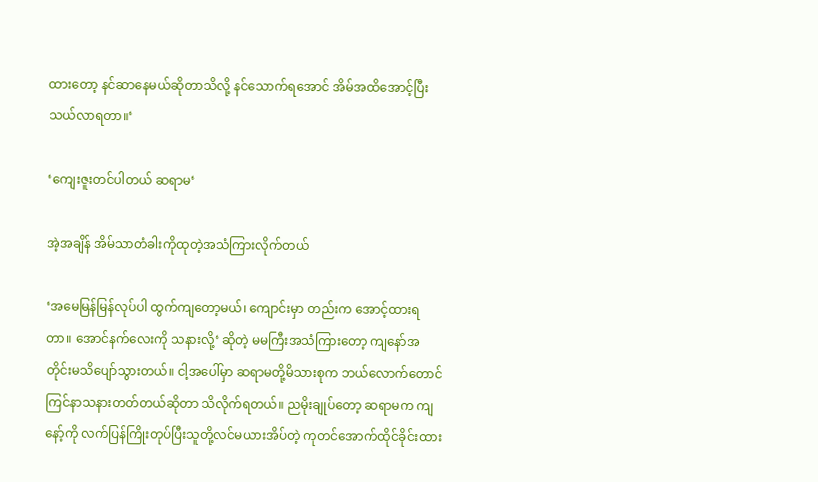ထားတော့ နင်ဆာနေမယ်ဆိုတာသိလို့ နင်သောက်ရအောင် အိမ်အထိအောင့်ပြီး သယ်လာရတာ။‘

‘ကျေးဇူးတင်ပါတယ် ဆရာမ‘

အဲ့အချိန် အိမ်သာတံခါးကိုထုတဲ့အသံကြားလိုက်တယ်

‘အမေမြန်မြန်လုပ်ပါ ထွက်ကျတော့မယ်၊ ကျောင်းမှာ တည်းက အောင့်ထားရတာ။ အောင်နက်လေးကို သနားလို့‘ ဆိုတဲ့ မမကြီးအသံကြားတော့ ကျနော်အတိုင်းမသိပျော်သွားတယ်။ ငါ့အပေါ်မှာ ဆရာမတို့မိသားစုက ဘယ်လောက်တောင် ကြင်နာသနားတတ်တယ်ဆိုတာ သိလိုက်ရတယ်။ ညမိုးချုပ်တော့ ဆရာမက ကျနော့်ကို လက်ပြန်ကြိုးတုပ်ပြီးသူတို့လင်မယားအိပ်တဲ့ ကုတင်အောက်ထိုင်ခိုင်းထား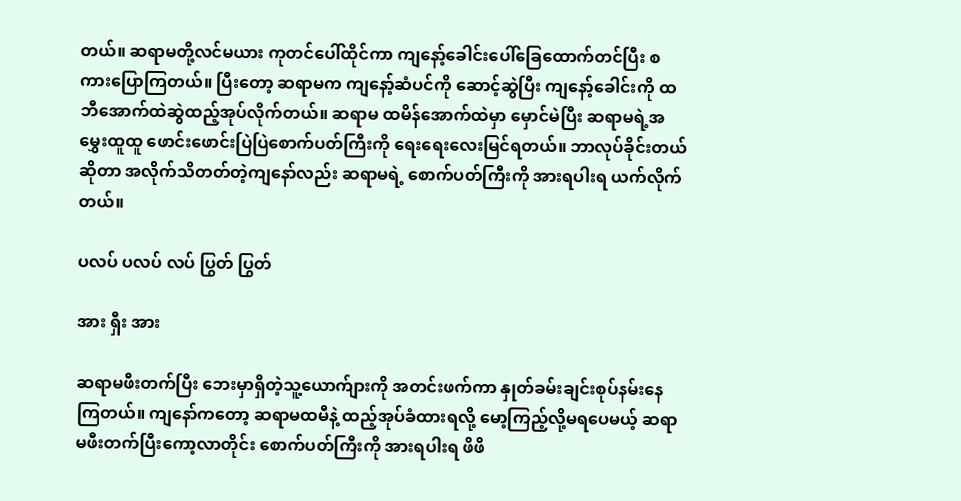တယ်။ ဆရာမတို့လင်မယား ကုတင်ပေါ်ထိုင်ကာ ကျနော့်ခေါင်းပေါ်ခြေထောက်တင်ပြီး စကားပြောကြတယ်။ ပြီးတော့ ဆရာမက ကျနော့်ဆံပင်ကို ဆောင့်ဆွဲပြီး ကျနော့်ခေါင်းကို ထဘီအောက်ထဲဆွဲထည့်အုပ်လိုက်တယ်။ ဆရာမ ထမိန်အောက်ထဲမှာ မှောင်မဲပြီး ဆရာမရဲ့အမွှေးထူထူ ဖောင်းဖောင်းပြဲပြဲစောက်ပတ်ကြီးကို ရေးရေးလေးမြင်ရတယ်။ ဘာလုပ်ခိုင်းတယ်ဆိုတာ အလိုက်သိတတ်တဲ့ကျနော်လည်း ဆရာမရဲ့ စောက်ပတ်ကြီးကို အားရပါးရ ယက်လိုက်တယ်။

ပလပ် ပလပ် လပ် ပြွတ် ပြွတ်

အား ရှီး အား

ဆရာမဖီးတက်ပြီး ဘေးမှာရှိတဲ့သူ့ယောက်ျားကို အတင်းဖက်ကာ နှုတ်ခမ်းချင်းစုပ်နမ်းနေကြတယ်။ ကျနော်ကတော့ ဆရာမထမီနဲ့ ထည့်အုပ်ခံထားရလို့ မော့ကြည့်လို့မရပေမယ့် ဆရာမဖီးတက်ပြီးကော့လာတိုင်း စောက်ပတ်ကြီးကို အားရပါးရ ဖိဖိ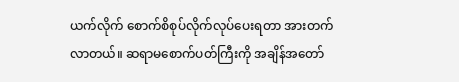ယက်လိုက် စောက်စိစုပ်လိုက်လုပ်ပေးရတာ အားတက်လာတယ်။ ဆရာမစောက်ပတ်ကြီးကို အချိန်အတော်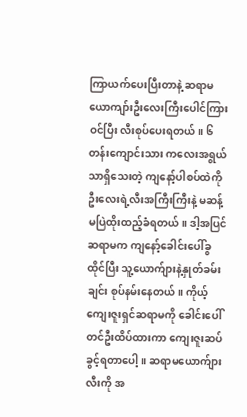ကြာယက်ပေးပြီးတာနဲ့ ဆရာမယောကျာ်းဦးလေးကြီးပေါင်ကြားဝင်ပြီး လီးစုပ်ပေးရတယ်။ ၆တန်းကျောင်းသား ကလေးအရွယ်သာရှိသေးတဲ့ ကျနော့်ပါစပ်ထဲကို ဦးလေးရဲ့လီးအကြီးကြီးနဲ့ မဆန့်မပြဲထိုးထည့်ခံရတယ်။ ဒါ့အပြင်ဆရာမက ကျနော့်ခေါင်းပေါ်ခွထိုင်ပြီး သူ့ယောက်ျားနဲ့နှုတ်ခမ်းချင်း စုပ်နမ်းနေတယ်။ ကိုယ့်ကျေးဇူးရှင်ဆရာမကို ခေါင်းပေါ်တင်ဦးထိပ်ထားကာ ကျေးဇူးဆပ်ခွင့်ရတာပေါ့။ ဆရာမယောက်ျားလီးကို အ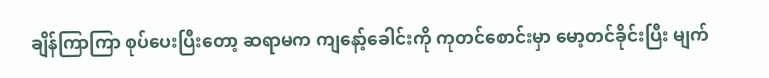ချိန်ကြာကြာ စုပ်ပေးပြီးတော့ ဆရာမက ကျနော့်ခေါင်းကို ကုတင်စောင်းမှာ မော့တင်ခိုင်းပြီး မျက်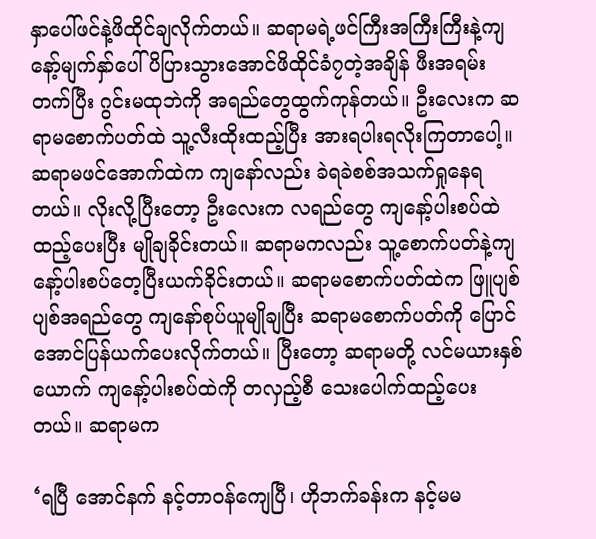နှာပေါ်ဖင်နဲ့ဖိထိုင်ချလိုက်တယ်။ ဆရာမရဲ့ဖင်ကြီးအကြီးကြီးနဲ့ကျနော့်မျက်နှာ်ပေါ် ပိပြားသွားအောင်ဖိထိုင်ခံ၇တဲ့အချိန် ဖီးအရမ်းတက်ပြီး ဂွင်းမထုဘဲကို အရည်တွေထွက်ကုန်တယ်။ ဦးလေးက ဆရာမစောက်ပတ်ထဲ သူ့လီးထိုးထည့်ပြီး အားရပါးရလိုးကြတာပေါ့။ ဆရာမဖင်အောက်ထဲက ကျနော်လည်း ခဲရခဲစစ်အသက်ရှုနေရတယ်။ လိုးလို့ပြီးတော့ ဦးလေးက လရည်တွေ ကျနော့်ပါးစပ်ထဲထည့်ပေးပြီး မျိုချခိုင်းတယ်။ ဆရာမကလည်း သူ့စောက်ပတ်နဲ့ကျနော့်ပါးစပ်တေ့ပြီးယက်ခိုင်းတယ်။ ဆရာမစောက်ပတ်ထဲက ဖြူပျစ်ပျစ်အရည်တွေ ကျနော်စုပ်ယူမျိုချပြီး ဆရာမစောက်ပတ်ကို ပြောင်အောင်ပြန်ယက်ပေးလိုက်တယ်။ ပြီးတော့ ဆရာမတို့ လင်မယားနှစ်ယောက် ကျနော့်ပါးစပ်ထဲကို တလှည့်စီ သေးပေါက်ထည့်ပေးတယ်။ ဆရာမက

‘ရပြီ အောင်နက် နင့်တာဝန်ကျေပြီ၊ ဟိုဘက်ခန်းက နင့်မမ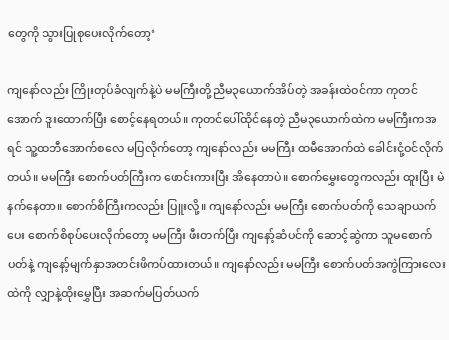တွေကို သွားပြုစုပေးလိုက်တော့‘

ကျနော်လည်း ကြိုးတုပ်ခံလျက်နဲ့ပဲ မမကြီးတို့ညီမ၃ယောက်အိပ်တဲ့ အခန်းထဲဝင်ကာ ကုတင်အောက် ဒူးထောက်ပြီး စောင့်နေရတယ်။ ကုတင်ပေါ်ထိုင်နေတဲ့ ညီမ၃ယောက်ထဲက မမကြီးကအရင် သူ့ထဘီအောက်စလေ မပြလိုက်တော့ ကျနော်လည်း မမကြီး ထမီအောက်ထဲ ခေါင်းငုံ့ဝင်လိုက်တယ်။ မမကြီး စောက်ပတ်ကြီးက ဖောင်းကားပြီး အိနေတာပဲ။ စောက်မွှေးတွေကလည်း ထူးပြီး မဲနက်နေတာ။ စောက်စိကြီးကလည်း ပြူးလို့။ ကျနော်လည်း မမကြီး စောက်ပတ်ကို သေချာယက်ပေး စောက်စိစုပ်ပေးလိုက်တော့ မမကြီး ဖီးတက်ပြီး ကျနော့်ဆံပင်ကို ဆောင့်ဆွဲကာ သူမစောက်ပတ်နဲ့ ကျနော့်မျက်နှာအတင်းဖိကပ်ထားတယ်။ ကျနော်လည်း မမကြီး စောက်ပတ်အကွဲကြားလေးထဲကို လျှာနဲ့ထိုးမွှေပြီး အဆက်မပြတ်ယက်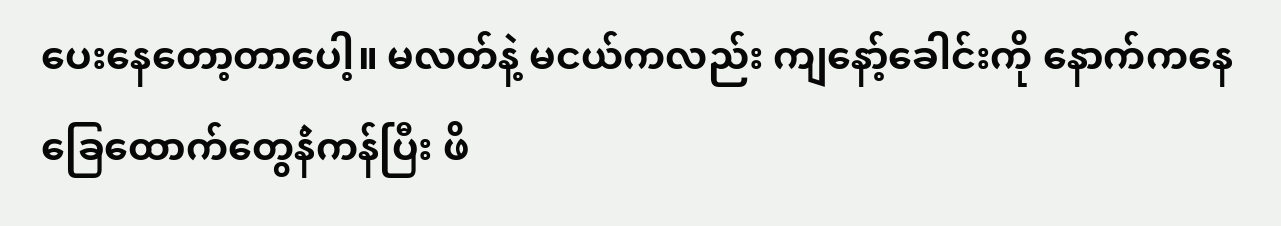ပေးနေတော့တာပေါ့။ မလတ်နဲ့ မငယ်ကလည်း ကျနော့်ခေါင်းကို နောက်ကနေ ခြေထောက်တွေနဲံကန်ပြီး ဖိ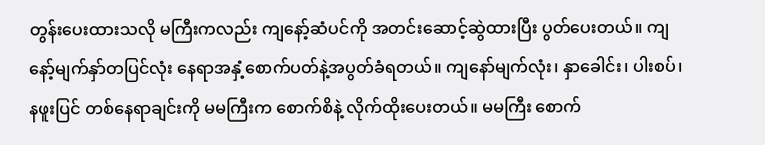တွန်းပေးထားသလို မကြီးကလည်း ကျနော့်ဆံပင်ကို အတင်းဆောင့်ဆွဲထားပြီး ပွတ်ပေးတယ်။ ကျနော့်မျက်နှာ်တပြင်လုံး နေရာအနှံ့စောက်ပတ်နဲ့အပွတ်ခံရတယ်။ ကျနော်မျက်လုံး၊ နှာခေါင်း၊ ပါးစပ်၊ နဖူးပြင် တစ်နေရာချင်းကို မမကြီးက စောက်စိနဲ့ လိုက်ထိုးပေးတယ်။ မမကြီး စောက်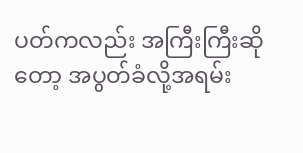ပတ်ကလည်း အကြီးကြီးဆိုတော့ အပွတ်ခံလို့အရမ်း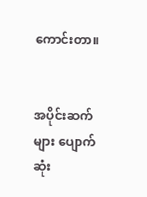ကောင်းတာ။


အပိုင်းဆက်များ ပျောက်ဆုံး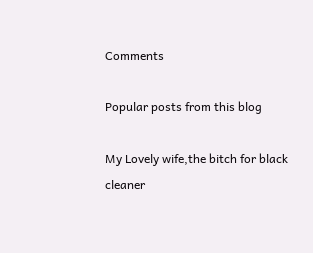Comments

Popular posts from this blog

My Lovely wife,the bitch for black cleaner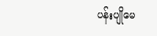ပန်းပျိုမေ